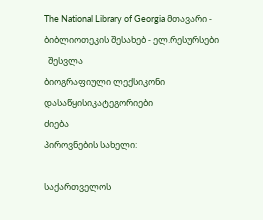The National Library of Georgia მთავარი - ბიბლიოთეკის შესახებ - ელ.რესურსები
  შესვლა
ბიოგრაფიული ლექსიკონი
დასაწყისიკატეგორიები
ძიება
პიროვნების სახელი:

საქართველოს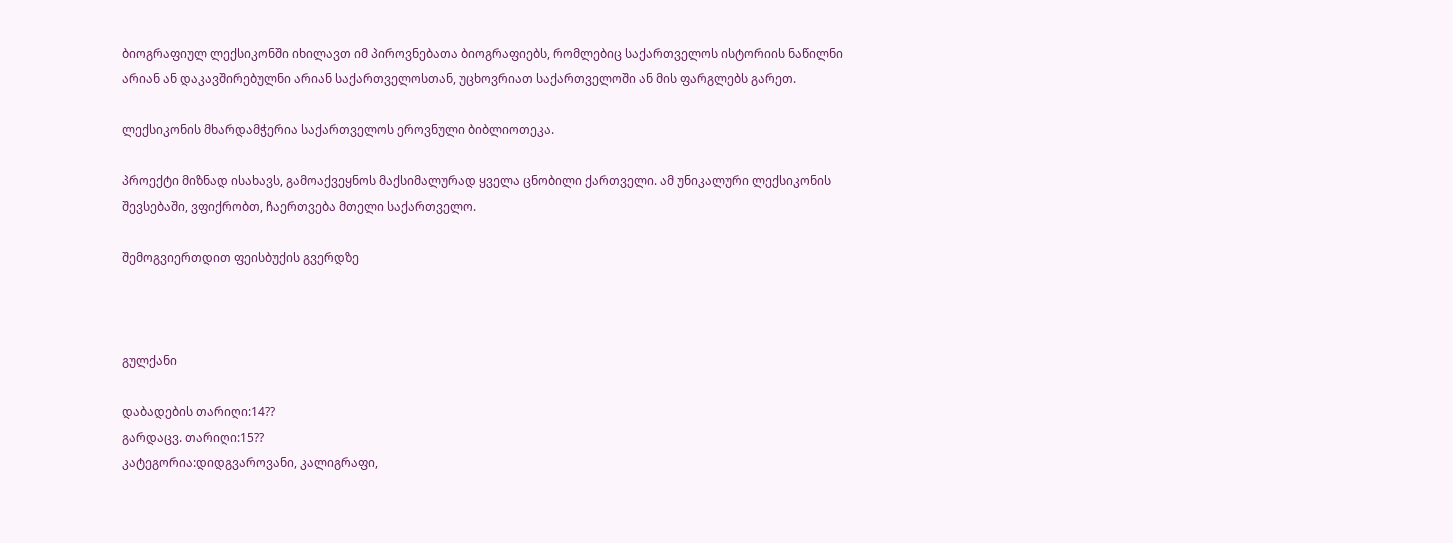ბიოგრაფიულ ლექსიკონში იხილავთ იმ პიროვნებათა ბიოგრაფიებს, რომლებიც საქართველოს ისტორიის ნაწილნი არიან ან დაკავშირებულნი არიან საქართველოსთან, უცხოვრიათ საქართველოში ან მის ფარგლებს გარეთ.

ლექსიკონის მხარდამჭერია საქართველოს ეროვნული ბიბლიოთეკა.

პროექტი მიზნად ისახავს, გამოაქვეყნოს მაქსიმალურად ყველა ცნობილი ქართველი. ამ უნიკალური ლექსიკონის შევსებაში, ვფიქრობთ, ჩაერთვება მთელი საქართველო.

შემოგვიერთდით ფეისბუქის გვერდზე



გულქანი

დაბადების თარიღი:14??
გარდაცვ. თარიღი:15??
კატეგორია:დიდგვაროვანი, კალიგრაფი,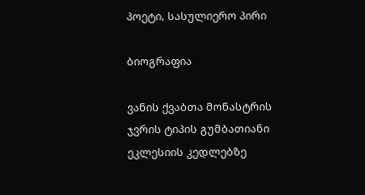პოეტი, სასულიერო პირი

ბიოგრაფია

ვანის ქვაბთა მონასტრის ჯვრის ტიპის გუმბათიანი ეკლესიის კედლებზე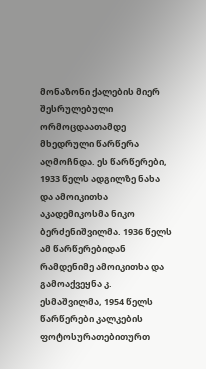მონაზონი ქალების მიერ შესრულებული ორმოცდაათამდე მხედრული წარწერა აღმოჩნდა. ეს წარწერები, 1933 წელს ადგილზე ნახა და ამოიკითხა აკადემიკოსმა ნიკო ბერძენიშვილმა. 1936 წელს ამ წარწერებიდან რამდენიმე ამოიკითხა და გამოაქვეყნა კ. ესმაშვილმა, 1954 წელს წარწერები კალკების ფოტოსურათებითურთ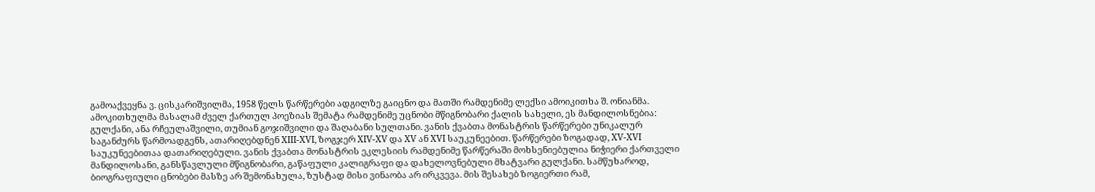გამოაქვეყნა ვ. ცისკარიშვილმა, 1958 წელს წარწერები ადგილზე გაიცნო და მათში რამდენიმე ლექსი ამოიკითხა შ. ონიანმა. ამოკითხულმა მასალამ ძველ ქართულ პოეზიას შემატა რამდენიმე უცნობი მწიგნობარი ქალის სახელი, ეს მანდილოსნებია: გულქანი, ანა რჩეულაშვილი, თუმიან გოჯიშვილი და შაღაბანი სულთანი. ვანის ქვაბთა მონასტრის წარწერები უნიკალურ საგანძურს წარმოადგენს, ათარიღებდნენ XIII-XVI, ზოგჯერ XIV-XV და XV ან XVI საუკუნეებით. წარწერები ზოგადად, XV-XVI საუკუნეებითაა დათარიღებული. ვანის ქვაბთა მონასტრის ეკლესიის რამდენიმე წარწერაში მოხსენიებულია ნიჭიერი ქართველი მანდილოსანი, განსწავლული მწიგნობარი, გაწაფული კალიგრაფი და დახელოვნებული მხატვარი გულქანი. სამწუხაროდ, ბიოგრაფიული ცნობები მასზე არ შემონახულა, ზუსტად მისი ვინაობა არ ირკვევა. მის შესახებ ზოგიერთი რამ,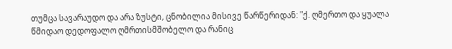თუმცა სავარაუდო და არა ზუსტი, ცნობილია მისივე წარწერიდან: "ქ. ღმერთო და ყუალა წმიდაო დედოფალო ღმრთისმშობელო და რანიც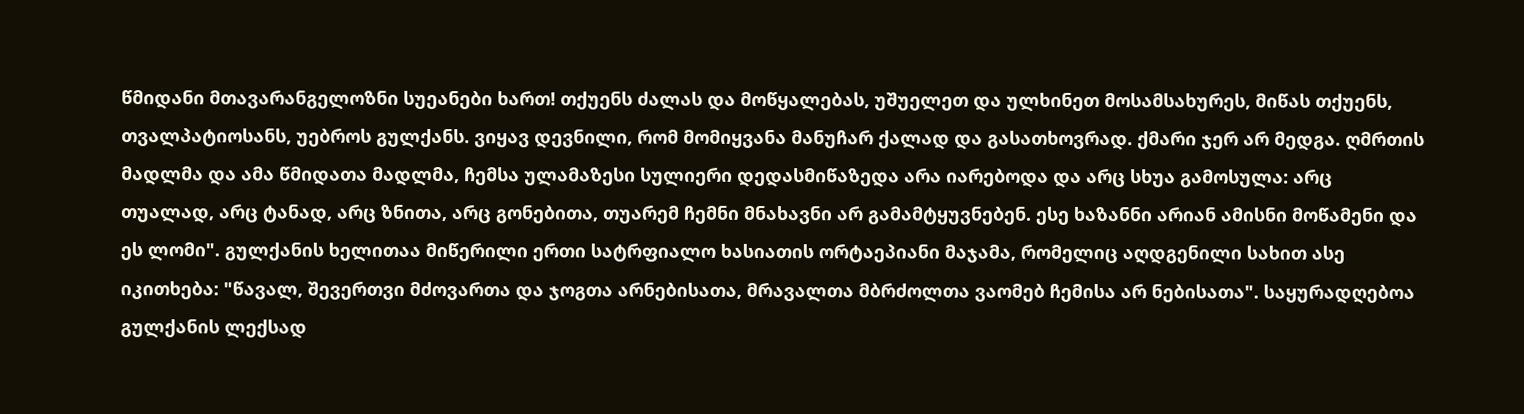წმიდანი მთავარანგელოზნი სუეანები ხართ! თქუენს ძალას და მოწყალებას, უშუელეთ და ულხინეთ მოსამსახურეს, მიწას თქუენს, თვალპატიოსანს, უებროს გულქანს. ვიყავ დევნილი, რომ მომიყვანა მანუჩარ ქალად და გასათხოვრად. ქმარი ჯერ არ მედგა. ღმრთის მადლმა და ამა წმიდათა მადლმა, ჩემსა ულამაზესი სულიერი დედასმიწაზედა არა იარებოდა და არც სხუა გამოსულა: არც თუალად, არც ტანად, არც ზნითა, არც გონებითა, თუარემ ჩემნი მნახავნი არ გამამტყუვნებენ. ესე ხაზანნი არიან ამისნი მოწამენი და ეს ლომი". გულქანის ხელითაა მიწერილი ერთი სატრფიალო ხასიათის ორტაეპიანი მაჯამა, რომელიც აღდგენილი სახით ასე იკითხება: "წავალ, შევერთვი მძოვართა და ჯოგთა არნებისათა, მრავალთა მბრძოლთა ვაომებ ჩემისა არ ნებისათა". საყურადღებოა გულქანის ლექსად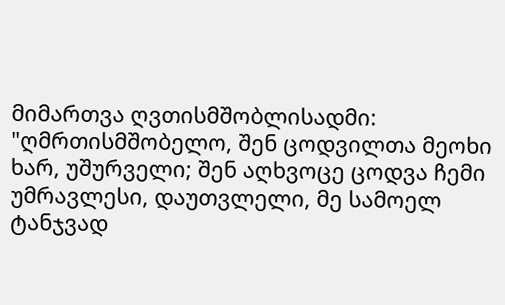მიმართვა ღვთისმშობლისადმი: "ღმრთისმშობელო, შენ ცოდვილთა მეოხი ხარ, უშურველი; შენ აღხვოცე ცოდვა ჩემი უმრავლესი, დაუთვლელი, მე სამოელ ტანჯვად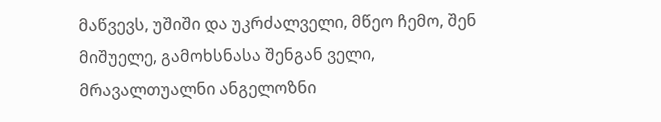მაწვევს, უშიში და უკრძალველი, მწეო ჩემო, შენ მიშუელე, გამოხსნასა შენგან ველი, მრავალთუალნი ანგელოზნი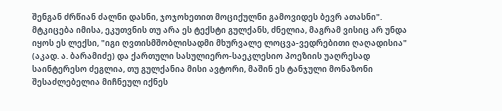შენგან ძრწიან ძალნი დასნი, ჯოჯოხეთით მოციქულნი გამოვიდეს ბევრ ათასნი". მტკიცება იმისა, ეკუთვნის თუ არა ეს ტექსტი გულქანს, ძნელია, მაგრამ ვისიც არ უნდა იყოს ეს ლექსი, "იგი ღვთისმშობლისადმი მხურვალე ლოცვა-ვედრებითი ღაღადისია" (აკად. ა. ბარამიძე) და ქართული სასულიერო-საეკლესიო პოეზიის უაღრესად საინტერესო ძეგლია, თუ გულქანია მისი ავტორი, მაშინ ეს ტანჯული მონაზონი შესაძლებელია მიჩნეულ იქნეს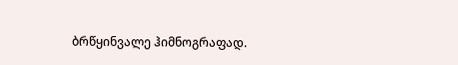ბრწყინვალე ჰიმნოგრაფად.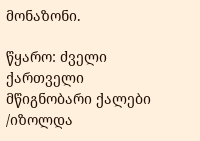მონაზონი.

წყარო: ძველი ქართველი მწიგნობარი ქალები /იზოლდა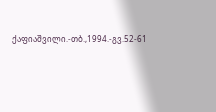ქაფიაშვილი.-თბ.,1994.-გვ.52-61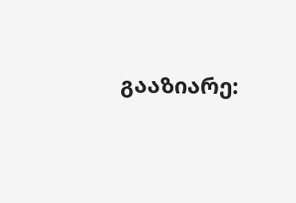გააზიარე: